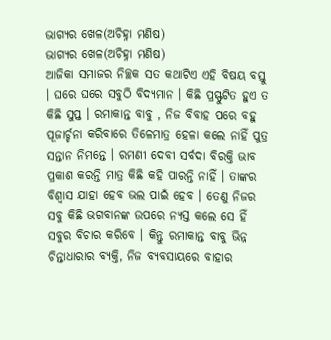ଭାଗ୍ୟର ଖେଳ(ଅଚିହ୍ନା ମଣିଷ)
ଭାଗ୍ୟର ଖେଳ(ଅଚିହ୍ନା ମଣିଷ)
ଆଜିକା ସମାଜର ନିଚ୍ଛକ ସତ କଥାଟିଏ ଏହି ବିଷୟ ବସ୍ତୁ । ଘରେ ଘରେ ସବୁଠି ବିଦ୍ୟମାନ । କିଛି ପ୍ରସ୍ଫୁଟିତ ହୁଏ ତ କିଛି ସୁପ୍ତ । ରମାକାନ୍ତ ବାବୁ , ନିଜ ବିବାହ ପରେ ବହୁ ପୂଜାର୍ଚ୍ଚନା କରିବାରେ ତିଳେମାତ୍ର ହେଳା କଲେ ନାହିଁ ପୁତ୍ର ସନ୍ତାନ ନିମନ୍ତେ । ରମଣୀ ଦେବୀ ସର୍ବଦା ବିରକ୍ତି ଭାବ ପ୍ରକାଶ କରନ୍ତି ମାତ୍ର କିଛି କହି ପାରନ୍ତି ନାହିଁ । ତାଙ୍କର ବିଶ୍ୱାସ ଯାହା ହେବ ଭଲ ପାଇଁ ହେବ । ତେଣୁ ନିଜର ସବୁ କିଛି ଭଗବାନଙ୍କ ଉପରେ ନ୍ୟସ୍ତ କଲେ ସେ ହିଁ ସବୁର ବିଚାର କରିବେ । କିନ୍ତୁ ରମାକାନ୍ତ ବାବୁ ଭିନ୍ନ ଚିନ୍ତାଧାରାର ବ୍ୟକ୍ତି, ନିଜ ବ୍ୟବସାୟରେ ବାହାର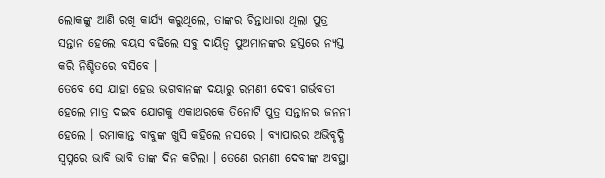ଲୋକଙ୍କୁ ଆଣି ରଖି କାର୍ଯ୍ୟ କରୁଥିଲେ, ତାଙ୍କର ଚିନ୍ତାଧାରା ଥିଲା ପୁତ୍ର ସନ୍ତାନ ହେଲେ ବୟସ ବଢିଲେ ସବୁ ଦାୟିତ୍ୱ ପୁଅମାନଙ୍କର ହସ୍ତରେ ନ୍ୟସ୍ତ କରି ନିଶ୍ଚିତରେ ବସିବେ ।
ତେବେ ସେ ଯାହା ହେଉ ଭଗବାନଙ୍କ ଦୟାରୁ ରମଣୀ ଦେବୀ ଗର୍ଭବତୀ ହେଲେ ମାତ୍ର ଦଇବ ଯୋଗକୁ ଏକାଥରକେ ତିନୋଟି ପୁତ୍ର ସନ୍ତାନର ଜନନୀ ହେଲେ । ରମାକାନ୍ତ ବାବୁଙ୍କ ଖୁସି କହିଲେ ନସରେ । ବ୍ୟାପାରର ଅଭିବୃଦ୍ଧି ସ୍ୱପ୍ନରେ ଭାବି ଭାବି ତାଙ୍କ ଦିନ କଟିଲା । ତେଣେ ରମଣୀ ଦେବୀଙ୍କ ଅବସ୍ଥା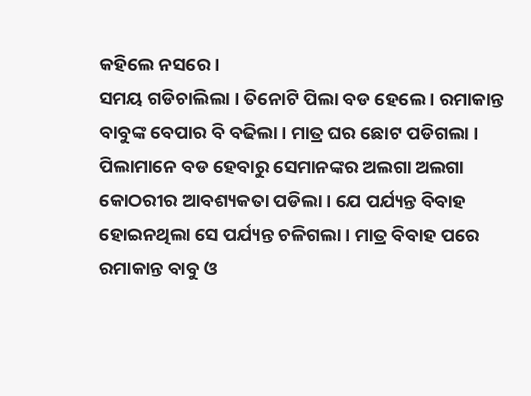କହିଲେ ନସରେ ।
ସମୟ ଗଡିଚାଲିଲା । ତିନୋଟି ପିଲା ବଡ ହେଲେ । ରମାକାନ୍ତ ବାବୁଙ୍କ ବେପାର ବି ବଢିଲା । ମାତ୍ର ଘର ଛୋଟ ପଡିଗଲା । ପିଲାମାନେ ବଡ ହେବାରୁ ସେମାନଙ୍କର ଅଲଗା ଅଲଗା କୋଠରୀର ଆବଶ୍ୟକତା ପଡିଲା । ଯେ ପର୍ଯ୍ୟନ୍ତ ବିବାହ ହୋଇନଥିଲା ସେ ପର୍ଯ୍ୟନ୍ତ ଚଳିଗଲା । ମାତ୍ର ବିବାହ ପରେ ରମାକାନ୍ତ ବାବୁ ଓ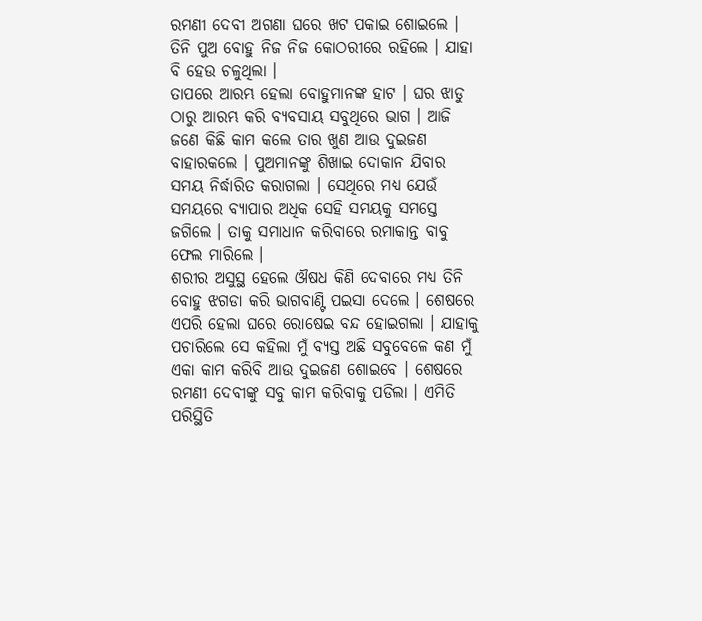ରମଣୀ ଦେବୀ ଅଗଣା ଘରେ ଖଟ ପକାଇ ଶୋଇଲେ । ତିନି ପୁଅ ବୋହୁ ନିଜ ନିଜ କୋଠରୀରେ ରହିଲେ । ଯାହା ବି ହେଉ ଚଳୁଥିଲା ।
ତାପରେ ଆରମ୍ଭ ହେଲା ବୋହୁମାନଙ୍କ ହାଟ । ଘର ଝାଡୁ ଠାରୁ ଆରମ୍ଭ କରି ବ୍ୟବସାୟ ସବୁଥିରେ ଭାଗ । ଆଜି ଜଣେ କିଛି କାମ କଲେ ତାର ଖୁଣ ଆଉ ଦୁଇଜଣ ବାହାରକଲେ । ପୁଅମାନଙ୍କୁ ଶିଖାଇ ଦୋକାନ ଯିବାର ସମୟ ନିର୍ଦ୍ଧାରିତ କରାଗଲା । ସେଥିରେ ମଧ୍ୟ ଯେଉଁ ସମୟରେ ବ୍ୟାପାର ଅଧିକ ସେହି ସମୟକୁ ସମସ୍ତେ ଜଗିଲେ । ତାକୁ ସମାଧାନ କରିବାରେ ରମାକାନ୍ତ ବାବୁ ଫେଲ ମାରିଲେ ।
ଶରୀର ଅସୁସ୍ଥ ହେଲେ ଔଷଧ କିଣି ଦେବାରେ ମଧ୍ୟ ତିନି ବୋହୁ ଝଗଡା କରି ଭାଗବାଣ୍ଟି ପଇସା ଦେଲେ । ଶେଷରେ ଏପରି ହେଲା ଘରେ ରୋଷେଇ ବନ୍ଦ ହୋଇଗଲା । ଯାହାକୁ ପଚାରିଲେ ସେ କହିଲା ମୁଁ ବ୍ୟସ୍ତ ଅଛି ସବୁବେଳେ କଣ ମୁଁ ଏକା କାମ କରିବି ଆଉ ଦୁଇଜଣ ଶୋଇବେ । ଶେଷରେ ରମଣୀ ଦେବୀଙ୍କୁ ସବୁ କାମ କରିବାକୁ ପଡିଲା । ଏମିତି ପରିସ୍ଥିତି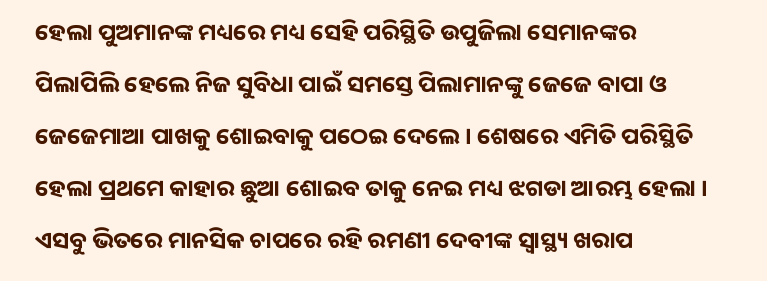ହେଲା ପୁଅମାନଙ୍କ ମଧ୍ୟରେ ମଧ୍ୟ ସେହି ପରିସ୍ଥିତି ଉପୁଜିଲା ସେମାନଙ୍କର ପିଲାପିଲି ହେଲେ ନିଜ ସୁବିଧା ପାଇଁ ସମସ୍ତେ ପିଲାମାନଙ୍କୁ ଜେଜେ ବାପା ଓ ଜେଜେମାଆ ପାଖକୁ ଶୋଇବାକୁ ପଠେଇ ଦେଲେ । ଶେଷରେ ଏମିତି ପରିସ୍ଥିତି ହେଲା ପ୍ରଥମେ କାହାର ଛୁଆ ଶୋଇବ ତାକୁ ନେଇ ମଧ୍ୟ ଝଗଡା ଆରମ୍ଭ ହେଲା । ଏସବୁ ଭିତରେ ମାନସିକ ଚାପରେ ରହି ରମଣୀ ଦେବୀଙ୍କ ସ୍ୱାସ୍ଥ୍ୟ ଖରାପ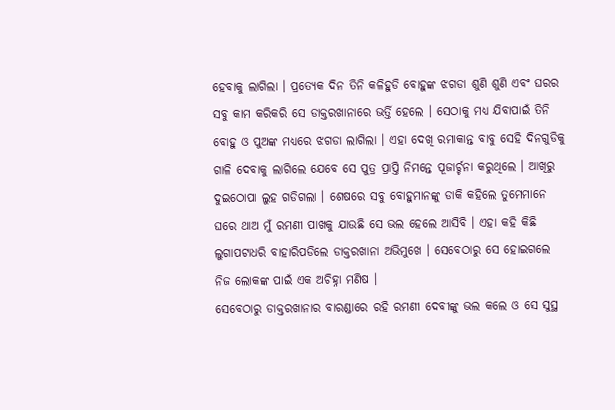ହେବାକୁ ଲାଗିଲା । ପ୍ରତ୍ୟେକ ଦିନ ତିନି କଳିହୁଡି ବୋହୁଙ୍କ ଝଗଡା ଶୁଣି ଶୁଣି ଏବଂ ଘରର ସବୁ କାମ କରିକରି ସେ ଡାକ୍ତରଖାନାରେ ଭର୍ତ୍ତି ହେଲେ । ସେଠାକୁ ମଧ୍ୟ ଯିବାପାଇଁ ତିନି ବୋହୁ ଓ ପୁଅଙ୍କ ମଧ୍ୟରେ ଝଗଡା ଲାଗିଲା । ଏହା ଦେଖି ରମାକାନ୍ତ ବାବୁ ସେହି ଦିନଗୁଡିକୁ ଗାଳି ଦେବାକୁ ଲାଗିଲେ ଯେବେ ସେ ପୁତ୍ର ପ୍ରାପ୍ତି ନିମନ୍ତେ ପୂଜାର୍ଚ୍ଚନା କରୁଥିଲେ । ଆଖିରୁ ଦୁଇଠୋପା ଲୁହ ଗଡିଗଲା । ଶେଷରେ ସବୁ ବୋହୁମାନଙ୍କୁ ଡାକି କହିଲେ ତୁମେମାନେ ଘରେ ଥାଅ ମୁଁ ରମଣୀ ପାଖକୁ ଯାଉଛି ସେ ଭଲ ହେଲେ ଆସିବି । ଏହା କହି କିଛି ଲୁଗାପଟାଧରି ବାହାରିପଡିଲେ ଡାକ୍ତରଖାନା ଅଭିମୁଖେ । ସେବେଠାରୁ ସେ ହୋଇଗଲେ ନିଜ ଲୋକଙ୍କ ପାଇଁ ଏକ ଅଚିହ୍ନା ମଣିଷ ।
ସେବେଠାରୁ ଡାକ୍ତରଖାନାର ବାରଣ୍ଡାରେ ରହି ରମଣୀ ଦେବୀଙ୍କୁ ଭଲ କଲେ ଓ ସେ ସୁସ୍ଥ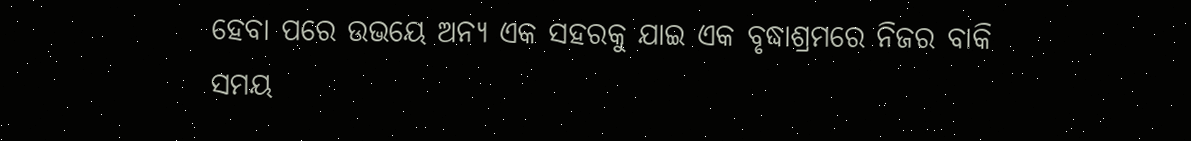ହେବା ପରେ ଉଭୟେ ଅନ୍ୟ ଏକ ସହରକୁ ଯାଇ ଏକ ବୃଦ୍ଧାଶ୍ରମରେ ନିଜର ବାକି ସମୟ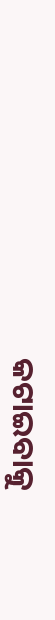କଟାଇବାକୁ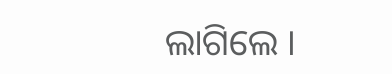ଲାଗିଲେ ।